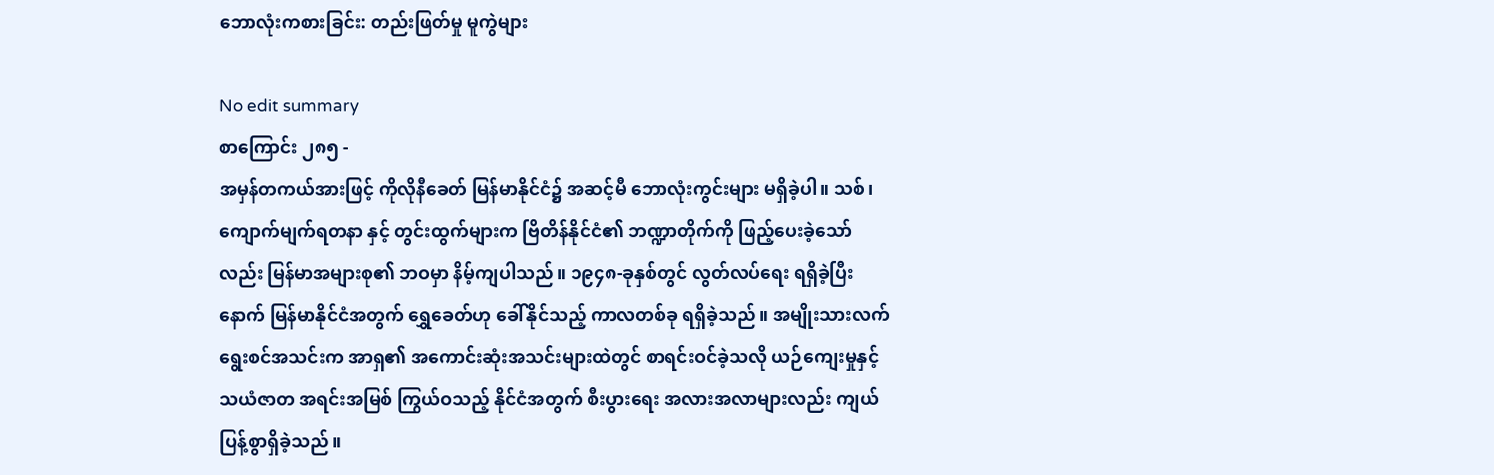ဘောလုံးကစားခြင်း: တည်းဖြတ်မှု မူကွဲများ

No edit summary
စာကြောင်း ၂၈၅ -
အမှန်တကယ်အားဖြင့် ကိုလိုနီခေတ် မြန်မာနိုင်ငံ၌ အဆင့်မီ ဘောလုံးကွင်းများ မရှိခဲ့ပါ။ သစ်၊ ကျောက်မျက်ရတနာ နှင့် တွင်းထွက်များက ဗြိတိန်နိုင်ငံ၏ ဘဏ္ဍာတိုက်ကို ဖြည့်ပေးခဲ့သော်လည်း မြန်မာအများစု၏ ဘဝမှာ နိမ့်ကျပါသည်။ ၁၉၄၈-ခုနှစ်တွင် လွတ်လပ်ရေး ရရှိခဲ့ပြီးနောက် မြန်မာနိုင်ငံအတွက် ရွှေခေတ်ဟု ခေါ်နိုင်သည့် ကာလတစ်ခု ရရှိခဲ့သည်။ အမျိုးသားလက်ရွေးစင်အသင်းက အာရှ၏ အကောင်းဆုံးအသင်းများထဲတွင် စာရင်းဝင်ခဲ့သလို ယဉ်ကျေးမှုနှင့် သယံဇာတ အရင်းအမြစ် ကြွယ်ဝသည့် နိုင်ငံအတွက် စီးပွားရေး အလားအလာများလည်း ကျယ်ပြန့်စွာရှိခဲ့သည်။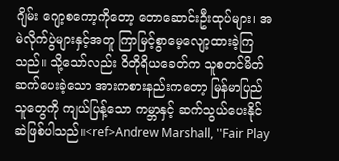ဂျိမ်း ဂျော့စကော့ကိုတော့ တောဆောင်းဦးထုပ်များ၊ အမဲလိုက်ပွဲများနှင့်အတူ ကြာမြင့်စွာမေ့လျော့ထားခဲ့ကြသည်။ သို့သော်လည်း ဝိတိုရိယခေတ်က သူစတင်မိတ်ဆက်ပေးခဲ့သော အားကစားနည်းကတော့ မြန်မာပြည်သူတွေကို ကျယ်ပြန့်သော ကမ္ဘာနှင့် ဆက်သွယ်ပေးနိုင်ဆဲဖြစ်ပါသည်။<ref>Andrew Marshall, ''Fair Play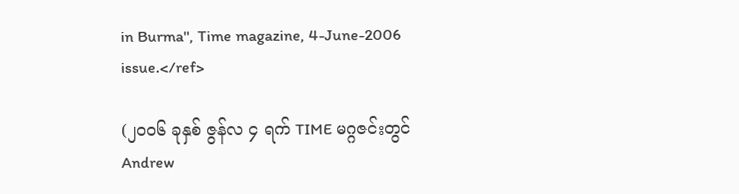in Burma'', Time magazine, 4-June-2006 issue.</ref>

(၂၀၀၆ ခုနှစ် ဇွန်လ ၄ ရက် TIME မဂ္ဂဇင်းတွင် Andrew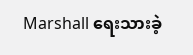Marshall ရေးသားခဲ့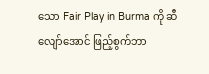သော Fair Play in Burma ကို ဆီလျော်အောင် ဖြည့်စွက်ဘာ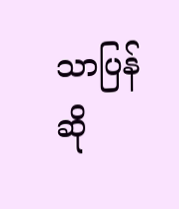သာပြန်ဆို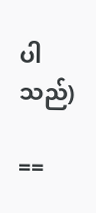ပါသည်)

==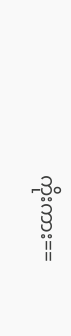ကိုးကား==